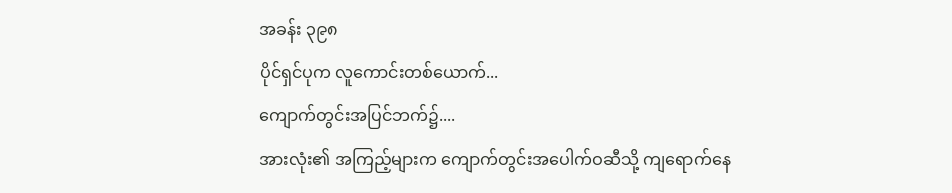အခန်း ၃၉၈
ပိုင်ရှင်ပုက လူကောင်းတစ်ယောက်...
ကျောက်တွင်းအပြင်ဘက်၌....
အားလုံး၏ အကြည့်များက ကျောက်တွင်းအပေါက်ဝဆီသို့ ကျရောက်နေ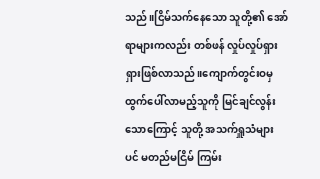သည်။ငြိမ်သက်နေသော သူတို့၏ အော်ရာများကလည်း တစ်ဖန် လှုပ်လှုပ်ရှားရှားဖြစ်လာသည်။ကျောက်တွင်းဝမှ ထွက်ပေါ်လာမည့်သူကို မြင်ချင်လွန်းသောကြောင့် သူတို့ အသက်ရှူသံများပင် မတည်မငြိမ် ကြမ်း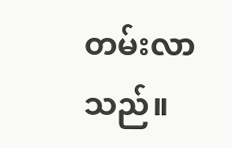တမ်းလာသည်။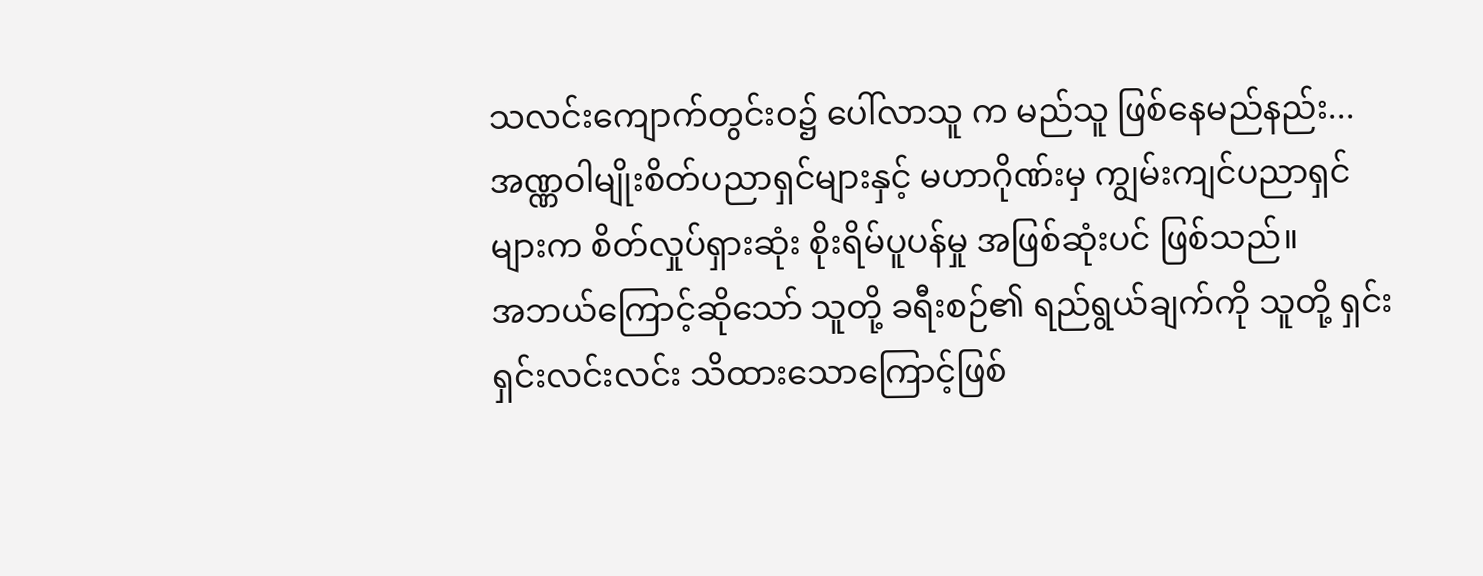သလင်းကျောက်တွင်းဝ၌ ပေါ်လာသူ က မည်သူ ဖြစ်နေမည်နည်း...
အဏ္ဏဝါမျိုးစိတ်ပညာရှင်များနှင့် မဟာဂိုဏ်းမှ ကျွမ်းကျင်ပညာရှင်များက စိတ်လှုပ်ရှားဆုံး စိုးရိမ်ပူပန်မှု အဖြစ်ဆုံးပင် ဖြစ်သည်။
အဘယ်ကြောင့်ဆိုသော် သူတို့ ခရီးစဉ်၏ ရည်ရွယ်ချက်ကို သူတို့ ရှင်းရှင်းလင်းလင်း သိထားသောကြောင့်ဖြစ်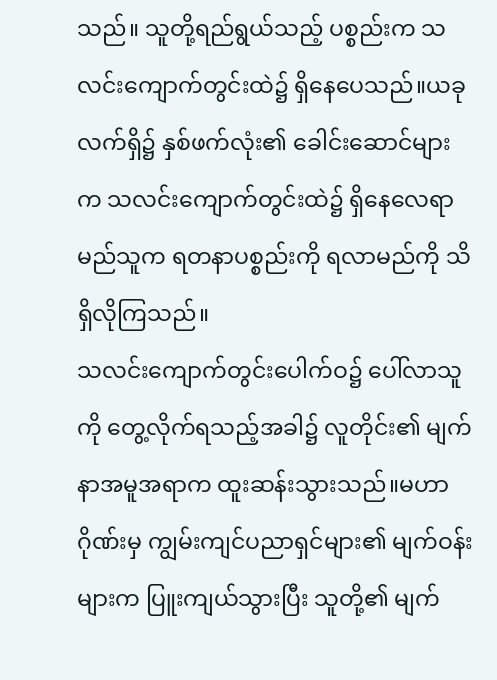သည်။ သူတို့ရည်ရွယ်သည့် ပစ္စည်းက သလင်းကျောက်တွင်းထဲ၌ ရှိနေပေသည်။ယခုလက်ရှိ၌ နှစ်ဖက်လုံး၏ ခေါင်းဆောင်များက သလင်းကျောက်တွင်းထဲ၌ ရှိနေလေရာ မည်သူက ရတနာပစ္စည်းကို ရလာမည်ကို သိရှိလိုကြသည်။
သလင်းကျောက်တွင်းပေါက်ဝ၌ ပေါ်လာသူကို တွေ့လိုက်ရသည့်အခါ၌ လူတိုင်း၏ မျက်နာအမူအရာက ထူးဆန်းသွားသည်။မဟာဂိုဏ်းမှ ကျွမ်းကျင်ပညာရှင်များ၏ မျက်ဝန်းများက ပြူးကျယ်သွားပြီး သူတို့၏ မျက်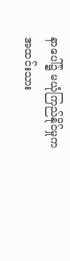နာပေါ်၌ မယုံကြည်နိုင်မှုက အထင်းသား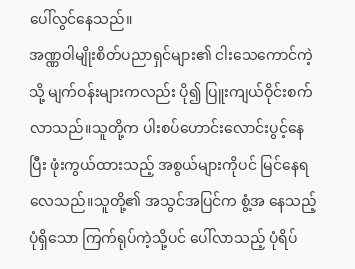ပေါ်လွင်နေသည်။
အဏ္ဏဝါမျိုးစိတ်ပညာရှင်များ၏ ငါးသေကောင်ကဲ့သို့ မျက်ဝန်းများကလည်း ပို၍ ပြူးကျယ်ဝိုင်းစက်လာသည်။သူတို့က ပါးစပ်ဟောင်းလောင်းပွင့်နေပြီး ဖုံးကွယ်ထားသည့် အစွယ်များကိုပင် မြင်နေရလေသည်။သူတို့၏ အသွင်အပြင်က စွံ့အ နေသည့် ပုံရှိသော ကြက်ရုပ်ကဲ့သို့ပင် ပေါ်လာသည့် ပုံရိပ်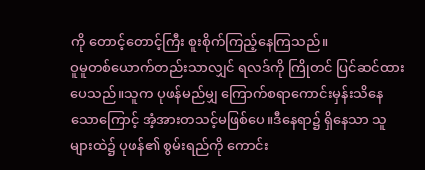ကို တောင့်တောင့်ကြီး စူးစိုက်ကြည့်နေကြသည်။
ဝူမူတစ်ယောက်တည်းသာလျှင် ရလဒ်ကို ကြိုတင် ပြင်ဆင်ထားပေသည်။သူက ပုဖန်မည်မျှ ကြောက်စရာကောင်းမှန်းသိနေသောကြောင့် အံ့အားတသင့်မဖြစ်ပေ။ဒီနေရာ၌ ရှိနေသာ သူများထဲ၌ ပုဖန်၏ စွမ်းရည်ကို ကောင်း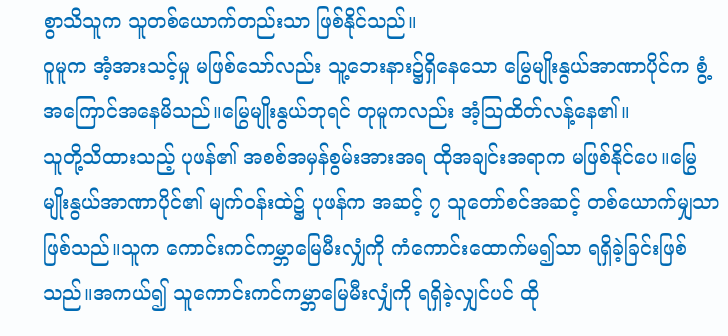စွာသိသူက သူတစ်ယောက်တည်းသာ ဖြစ်နိုင်သည်။
ဝူမူက အံ့အားသင့်မှု မဖြစ်သော်လည်း သူ့ဘေးနား၌ရှိနေသော မြွေမျိုးနွယ်အာဏာပိုင်က စွံ့အကြောင်အနေမိသည်။မြွေမျိုးနွယ်ဘုရင် တုမူကလည်း အံ့သြထိတ်လန့်နေ၏။
သူတို့သိထားသည့် ပုဖန်၏ အစစ်အမှန်စွမ်းအားအရ ထိုအချင်းအရာက မဖြစ်နိုင်ပေ။မြွေမျိုးနွယ်အာဏာပိုင်၏ မျက်ဝန်းထဲ၌ ပုဖန်က အဆင့် ၇ သူတော်စင်အဆင့် တစ်ယောက်မျှသာဖြစ်သည်။သူက ကောင်းကင်ကမ္ဘာမြေမီးလျှံကို ကံကောင်းထောက်မ၍သာ ရရှိခဲ့ခြင်းဖြစ်သည်။အကယ်၍ သူကောင်းကင်ကမ္ဘာမြေမီးလျှံကို ရရှိခဲ့လျှင်ပင် ထို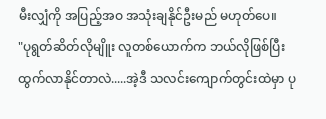မီးလျှံကို အပြည့်အဝ အသုံးချနိုင်ဦးမည် မဟုတ်ပေ။
"ပုရွတ်ဆိတ်လိုမျိူး လူတစ်ယောက်က ဘယ်လိုဖြစ်ပြီး ထွက်လာနိုင်တာလဲ.....အဲ့ဒီ သလင်းကျောက်တွင်းထဲမှာ ပု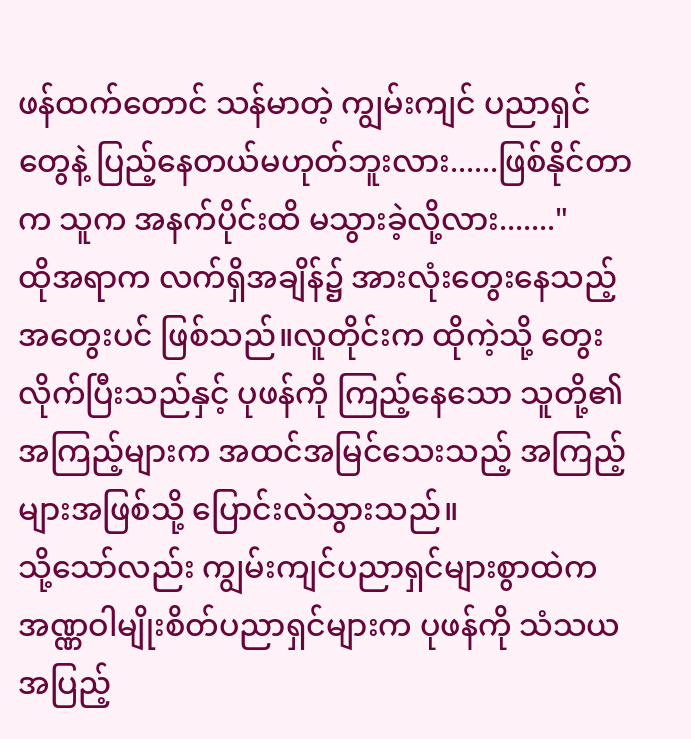ဖန်ထက်တောင် သန်မာတဲ့ ကျွမ်းကျင် ပညာရှင်တွေနဲ့ ပြည့်နေတယ်မဟုတ်ဘူးလား......ဖြစ်နိုင်တာက သူက အနက်ပိုင်းထိ မသွားခဲ့လို့လား......."
ထိုအရာက လက်ရှိအချိန်၌ အားလုံးတွေးနေသည့် အတွေးပင် ဖြစ်သည်။လူတိုင်းက ထိုကဲ့သို့ တွေးလိုက်ပြီးသည်နှင့် ပုဖန်ကို ကြည့်နေသော သူတို့၏ အကြည့်များက အထင်အမြင်သေးသည့် အကြည့်များအဖြစ်သို့ ပြောင်းလဲသွားသည်။
သို့သော်လည်း ကျွမ်းကျင်ပညာရှင်များစွာထဲက အဏ္ဏဝါမျိုးစိတ်ပညာရှင်များက ပုဖန်ကို သံသယအပြည့်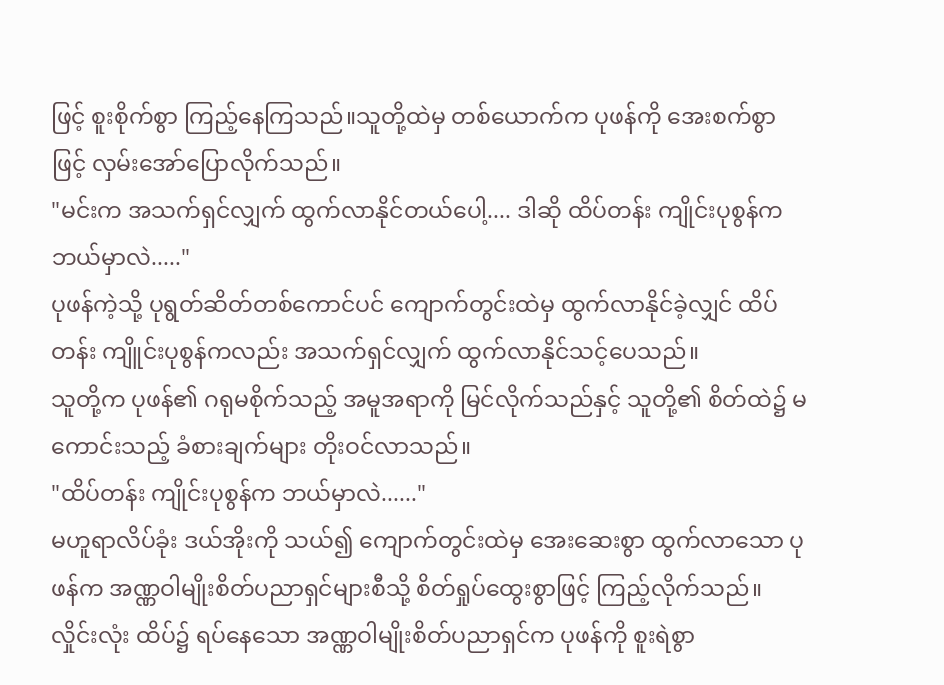ဖြင့် စူးစိုက်စွာ ကြည့်နေကြသည်။သူတို့ထဲမှ တစ်ယောက်က ပုဖန်ကို အေးစက်စွာဖြင့် လှမ်းအော်ပြောလိုက်သည်။
"မင်းက အသက်ရှင်လျှက် ထွက်လာနိုင်တယ်ပေါ့.... ဒါဆို ထိပ်တန်း ကျိုင်းပုစွန်က ဘယ်မှာလဲ....."
ပုဖန်ကဲ့သို့ ပုရွတ်ဆိတ်တစ်ကောင်ပင် ကျောက်တွင်းထဲမှ ထွက်လာနိုင်ခဲ့လျှင် ထိပ်တန်း ကျိူင်းပုစွန်ကလည်း အသက်ရှင်လျှက် ထွက်လာနိုင်သင့်ပေသည်။
သူတို့က ပုဖန်၏ ဂရုမစိုက်သည့် အမူအရာကို မြင်လိုက်သည်နှင့် သူတို့၏ စိတ်ထဲ၌ မကောင်းသည့် ခံစားချက်များ တိုးဝင်လာသည်။
"ထိပ်တန်း ကျိုင်းပုစွန်က ဘယ်မှာလဲ......"
မဟူရာလိပ်ခုံး ဒယ်အိုးကို သယ်၍ ကျောက်တွင်းထဲမှ အေးဆေးစွာ ထွက်လာသော ပုဖန်က အဏ္ဏဝါမျိုးစိတ်ပညာရှင်များစီသို့ စိတ်ရှုပ်ထွေးစွာဖြင့် ကြည့်လိုက်သည်။
လှိုင်းလုံး ထိပ်၌ ရပ်နေသော အဏ္ဏဝါမျိုးစိတ်ပညာရှင်က ပုဖန်ကို စူးရဲစွာ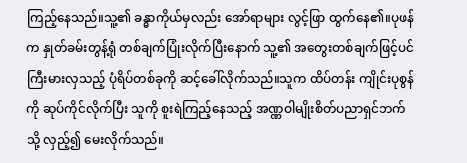ကြည့်နေသည်။သူ့၏ ခန္ဓာကိုယ်မှလည်း အော်ရာများ လွင့်ဖြာ ထွက်နေ၏။ပုဖန်က နှုတ်ခမ်းတွန့်ရုံ တစ်ချက်ပြုံးလိုက်ပြီးနောက် သူ့၏ အတွေးတစ်ချက်ဖြင့်ပင် ကြီးမားလှသည့် ပုံရိပ်တစ်ခုကို ဆင့်ခေါ်လိုက်သည်။သူက ထိပ်တန်း ကျိုင်းပုစွန်ကို ဆုပ်ကိုင်လိုက်ပြီး သူကို စူးရဲကြည့်နေသည့် အဏ္ဏဝါမျိုးစိတ်ပညာရှင်ဘက်သို့ လှည့်၍ မေးလိုက်သည်။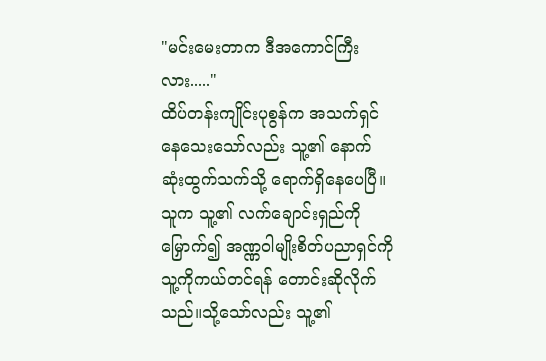"မင်းမေးတာက ဒီအကောင်ကြီးလား....."
ထိပ်တန်းကျိုင်းပုစွန်က အသက်ရှင်နေသေးသော်လည်း သူ့၏ နောက်ဆုံးထွက်သက်သို့ ရောက်ရှိနေပေပြီ။သူက သူ့၏ လက်ချောင်းရှည်ကို မြှောက်၍ အဏ္ဏဝါမျိုးစိတ်ပညာရှင်ကို သူ့ကိုကယ်တင်ရန် တောင်းဆိုလိုက်သည်။သို့သော်လည်း သူ့၏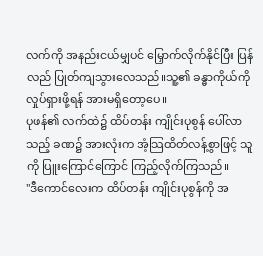လက်ကို အနည်းငယ်မျှပင် မြှောက်လိုက်နိုင်ပြီး ပြန်လည် ပြုတ်ကျသွားလေသည်။သူ့၏ ခန္ဓာကိုယ်ကို လှုပ်ရှားဖို့ရန် အားမရှိတော့ပေ။
ပုဖန်၏ လက်ထဲ၌ ထိပ်တန်း ကျိုင်းပုစွန် ပေါ်လာသည့် ခဏ၌ အားလုံးက အံ့သြထိတ်လန့်စွာဖြင့် သူကို ပြူးကြောင်ကြောင် ကြည့်လိုက်ကြသည်။
"ဒီကောင်လေးက ထိပ်တန်း ကျိုင်းပုစွန်ကို အ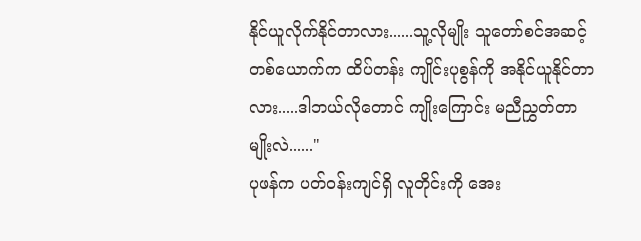နိုင်ယူလိုက်နိုင်တာလား......သူ့လိုမျိုး သူတော်စင်အဆင့်တစ်ယောက်က ထိပ်တန်း ကျိုင်းပုစွန်ကို အနိုင်ယူနိုင်တာလား.....ဒါဘယ်လိုတောင် ကျိုးကြောင်း မညီညွှတ်တာမျိုးလဲ......"
ပုဖန်က ပတ်ဝန်းကျင်ရှိ လူတိုင်းကို အေး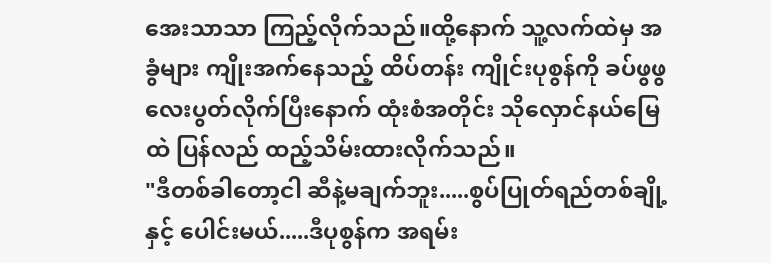အေးသာသာ ကြည့်လိုက်သည်။ထို့နောက် သူ့လက်ထဲမှ အခွံများ ကျိုးအက်နေသည့် ထိပ်တန်း ကျိုင်းပုစွန်ကို ခပ်ဖွဖွလေးပွတ်လိုက်ပြီးနောက် ထုံးစံအတိုင်း သိုလှောင်နယ်မြေထဲ ပြန်လည် ထည့်သိမ်းထားလိုက်သည်။
"ဒီတစ်ခါတော့ငါ ဆီနဲ့မချက်ဘူး.....စွပ်ပြုတ်ရည်တစ်ချို့နှင့် ပေါင်းမယ်.....ဒီပုစွန်က အရမ်း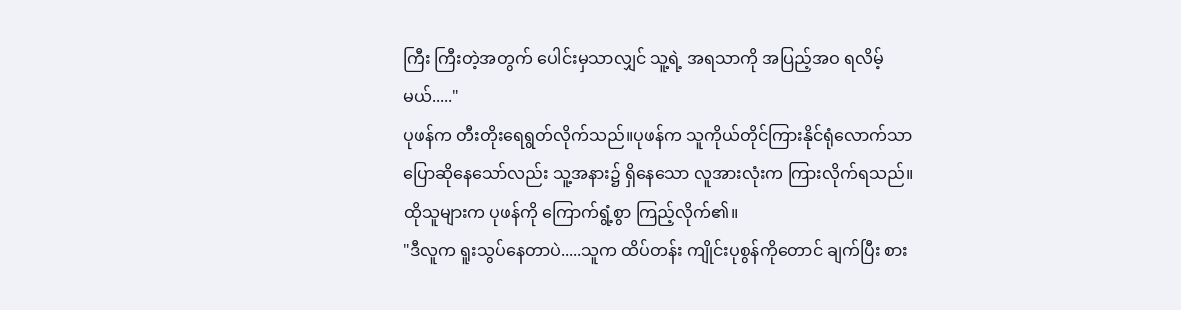ကြီး ကြီးတဲ့အတွက် ပေါင်းမှသာလျှင် သူ့ရဲ့ အရသာကို အပြည့်အဝ ရလိမ့်မယ်....."
ပုဖန်က တီးတိုးရေရွတ်လိုက်သည်။ပုဖန်က သူကိုယ်တိုင်ကြားနိုင်ရုံလောက်သာ ပြောဆိုနေသော်လည်း သူ့အနား၌ ရှိနေသော လူအားလုံးက ကြားလိုက်ရသည်။ထိုသူများက ပုဖန်ကို ကြောက်ရွံ့စွာ ကြည့်လိုက်၏။
"ဒီလူက ရူးသွပ်နေတာပဲ.....သူက ထိပ်တန်း ကျိုင်းပုစွန်ကိုတောင် ချက်ပြီး စား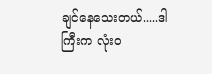ချင်နေသေးတယ်.....ဒါကြီးက လုံးဝ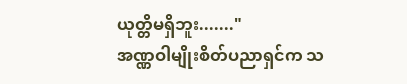ယုတ္တိမရှိဘူး......."
အဏ္ဏဝါမျိုးစိတ်ပညာရှင်က သ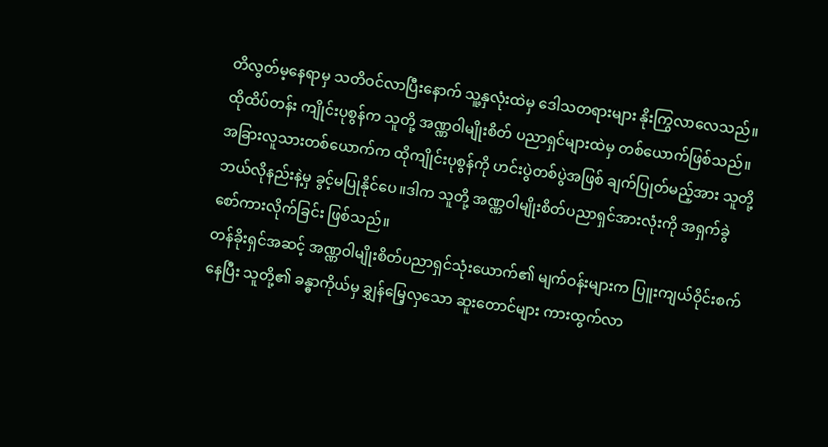တိလွတ်မ့နေရာမှ သတိဝင်လာပြီးနောက် သူ့နှလုံးထဲမှ ဒေါသတရားများ နိုးကြွလာလေသည်။
ထိုထိပ်တန်း ကျိုင်းပုစွန်က သူတို့ အဏ္ဏဝါမျိုးစိတ် ပညာရှင်များထဲမှ တစ်ယောက်ဖြစ်သည်။အခြားလူသားတစ်ယောက်က ထိုကျိုင်းပုစွန်ကို ဟင်းပွဲတစ်ပွဲအဖြစ် ချက်ပြုတ်မည့်အား သူတို့ ဘယ်လိုနည်းနဲ့မှ ခွင့်မပြုနိုင်ပေ။ဒါက သူတို့ အဏ္ဏဝါမျိုးစိတ်ပညာရှင်အားလုံးကို အရှက်ခွဲ စော်ကားလိုက်ခြင်း ဖြစ်သည်။
တန်ခိုးရှင်အဆင့် အဏ္ဏဝါမျိုးစိတ်ပညာရှင်သုံးယောက်၏ မျက်ဝန်းများက ပြူးကျယ်ဝိုင်းစက်နေပြီး သူတို့၏ ခန္ဓာကိုယ်မှ ချွှန်မြေ့လှသော ဆူးတောင်များ ကားထွက်လာ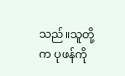သည်။သူတို့က ပုဖန်ကို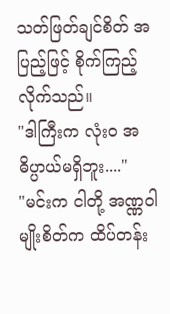သတ်ဖြတ်ချင်စိတ် အပြည့်ဖြင့် စိုက်ကြည့်လိုက်သည်။
"ဒါကြီးက လုံးဝ အဓိပ္ပာယ်မရှိဘူး...."
"မင်းက ငါတို့ အဏ္ဏဝါမျိုးစိတ်က ထိပ်တန်း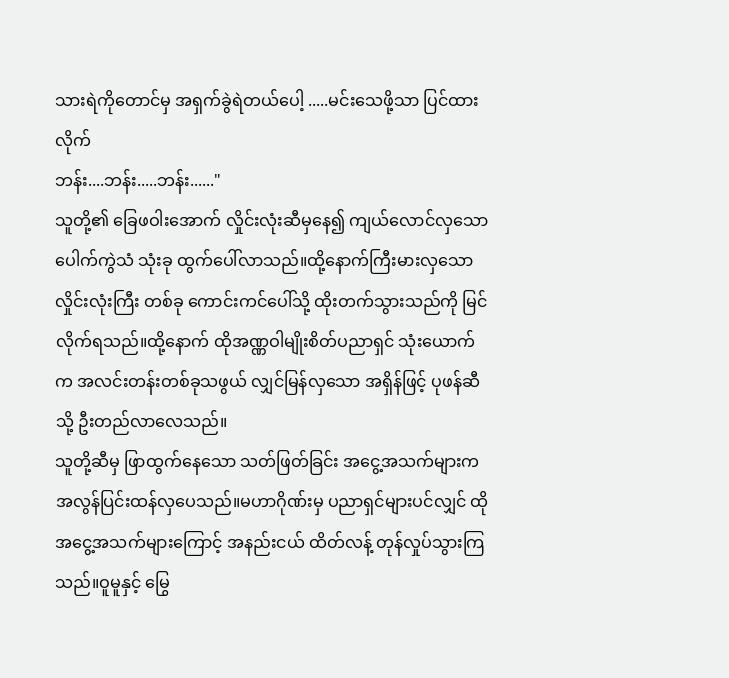သားရဲကိုတောင်မှ အရှက်ခွဲရဲတယ်ပေါ့ .....မင်းသေဖို့သာ ပြင်ထားလိုက်
ဘန်း....ဘန်း.....ဘန်း......"
သူတို့၏ ခြေဖဝါးအောက် လှိုင်းလုံးဆီမှနေ၍ ကျယ်လောင်လှသော ပေါက်ကွဲသံ သုံးခု ထွက်ပေါ်လာသည်။ထို့နောက်ကြီးမားလှသော လှိုင်းလုံးကြီး တစ်ခု ကောင်းကင်ပေါ်သို့ ထိုးတက်သွားသည်ကို မြင်လိုက်ရသည်။ထို့နောက် ထိုအဏ္ဏဝါမျိုးစိတ်ပညာရှင် သုံးယောက်က အလင်းတန်းတစ်ခုသဖွယ် လျှင်မြန်လှသော အရှိန်ဖြင့် ပုဖန်ဆီသို့ ဦးတည်လာလေသည်။
သူတို့ဆီမှ ဖြာထွက်နေသော သတ်ဖြတ်ခြင်း အငွေ့အသက်များက အလွန်ပြင်းထန်လှပေသည်။မဟာဂိုဏ်းမှ ပညာရှင်များပင်လျှင် ထိုအငွေ့အသက်များကြောင့် အနည်းငယ် ထိတ်လန့် တုန်လှုပ်သွားကြသည်။ဝူမူနှင့် မြွေ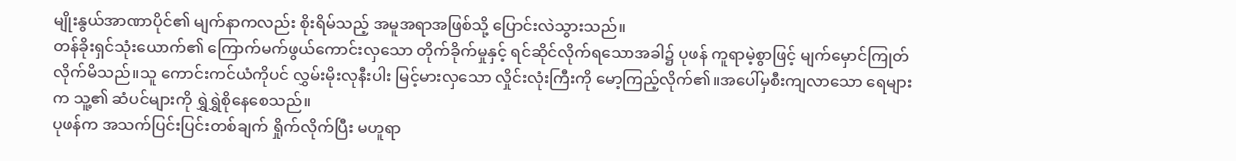မျိုးနွယ်အာဏာပိုင်၏ မျက်နာကလည်း စိုးရိမ်သည့် အမူအရာအဖြစ်သို့ ပြောင်းလဲသွားသည်။
တန်ခိုးရှင်သုံးယောက်၏ ကြောက်မက်ဖွယ်ကောင်းလှသော တိုက်ခိုက်မှုနှင့် ရင်ဆိုင်လိုက်ရသောအခါ၌ ပုဖန် ကူရာမဲ့စွာဖြင့် မျက်မှောင်ကြုတ်လိုက်မိသည်။သူ ကောင်းကင်ယံကိုပင် လွှမ်းမိုးလုနီးပါး မြင့်မားလှသော လှိုင်းလုံးကြီးကို မော့ကြည့်လိုက်၏။အပေါ်မှစီးကျလာသော ရေများက သူ့၏ ဆံပင်များကို ရွှဲရွှဲစိုနေစေသည်။
ပုဖန်က အသက်ပြင်းပြင်းတစ်ချက် ရှိုက်လိုက်ပြီး မဟူရာ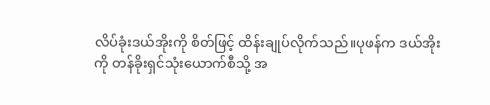လိပ်ခုံးဒယ်အိုးကို စိတ်ဖြင့် ထိန်းချုပ်လိုက်သည်။ပုဖန်က ဒယ်အိုးကို တန်ခိုးရှင်သုံးယောက်စီသို့ အ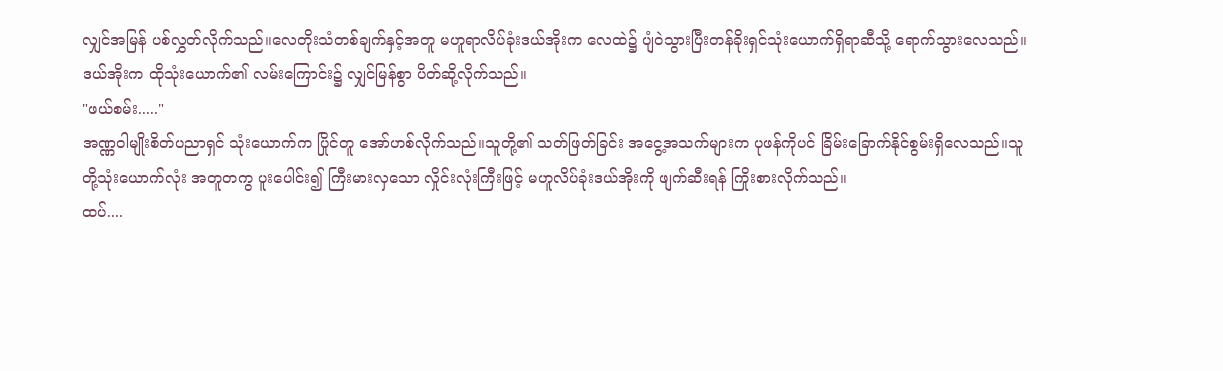လျှင်အမြန် ပစ်လွှတ်လိုက်သည်။လေတိုးသံတစ်ချက်နှင့်အတူ မဟူရာလိပ်ခုံးဒယ်အိုးက လေထဲ၌ ပျံဝဲသွားပြီးတန်ခိုးရှင်သုံးယောက်ရှိရာဆီသို့ ရောက်သွားလေသည်။ဒယ်အိုးက ထိုသုံးယောက်၏ လမ်းကြောင်း၌ လျှင်မြန်စွာ ပိတ်ဆို့လိုက်သည်။
"ဖယ်စမ်း....."
အဏ္ဏဝါမျိုးစိတ်ပညာရှင် သုံးယောက်က ပြိုင်တူ အော်ဟစ်လိုက်သည်။သူတို့၏ သတ်ဖြတ်ခြင်း အငွေ့အသက်များက ပုဖန်ကိုပင် ခြိမ်းခြောက်နိုင်စွမ်းရှိလေသည်။သူတို့သုံးယောက်လုံး အတူတကွ ပူးပေါင်း၍ ကြီးမားလှသော လှိုင်းလုံးကြီးဖြင့် မဟူလိပ်ခုံးဒယ်အိုးကို ဖျက်ဆီးရန် ကြိုးစားလိုက်သည်။
ထပ်....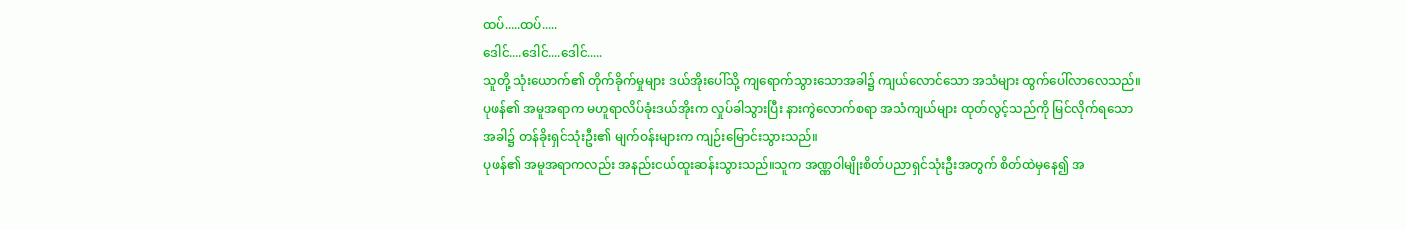ထပ်.....ထပ်.....
ဒေါင်....ဒေါင်....ဒေါင်.....
သူတို့ သုံးယောက်၏ တိုက်ခိုက်မှုများ ဒယ်အိုးပေါ်သို့ ကျရောက်သွားသောအခါ၌ ကျယ်လောင်သော အသံများ ထွက်ပေါ်လာလေသည်။
ပုဖန်၏ အမူအရာက မဟူရာလိပ်ခုံးဒယ်အိုးက လှုပ်ခါသွားပြီး နားကွဲလောက်စရာ အသံကျယ်များ ထုတ်လွင့်သည်ကို မြင်လိုက်ရသောအခါ၌ တန်ခိုးရှင်သုံးဦး၏ မျက်ဝန်းများက ကျဉ်းမြောင်းသွားသည်။
ပုဖန်၏ အမူအရာကလည်း အနည်းငယ်ထူးဆန်းသွားသည်။သူက အဏ္ဏဝါမျိုးစိတ်ပညာရှင်သုံးဦးအတွက် စိတ်ထဲမှနေ၍ အ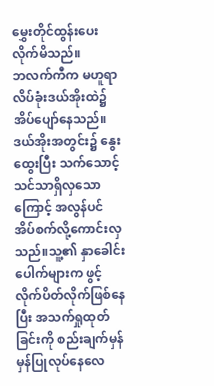မွှေးတိုင်ထွန်းပေးလိုက်မိသည်။
ဘလက်ကီက မဟူရာလိပ်ခုံးဒယ်အိုးထဲ၌ အိပ်ပျော်နေသည်။ဒယ်အိုးအတွင်း၌ နွေးထွေးပြီး သက်သောင့်သင်သာရှိလှသောကြောင့် အလွန်ပင် အိပ်စက်လို့ကောင်းလှသည်။သူ့၏ နှာခေါင်းပေါက်များက ဖွင့်လိုက်ပိတ်လိုက်ဖြစ်နေပြီး အသက်ရှုထုတ်ခြင်းကို စည်းချက်မှန်မှန်ပြုလုပ်နေလေ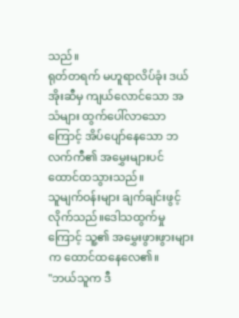သည်။
ရုတ်တရက် မဟူရာလိပ်ခုံး ဒယ်အိုးဆီမှ ကျယ်လောင်သော အသံများ ထွက်ပေါ်လာသောကြောင့် အိပ်ပျော်နေသော ဘလက်ကီ၏ အမွှေးများပင် ထောင်ထသွားသည်။
သူမျက်ဝန်းများ ချက်ချင်းဖွင့်လိုက်သည်။ဒေါသထွက်မှုကြောင့် သူ့၏ အမွှေးဖွားဖွားများက ထောင်ထနေလေ၏။
"ဘယ်သူက ဒီ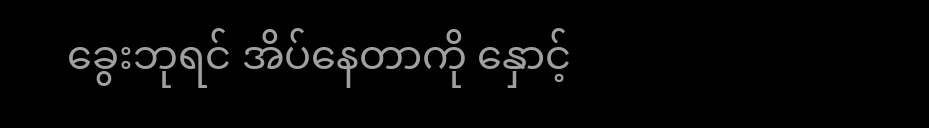ခွေးဘုရင် အိပ်နေတာကို နှောင့်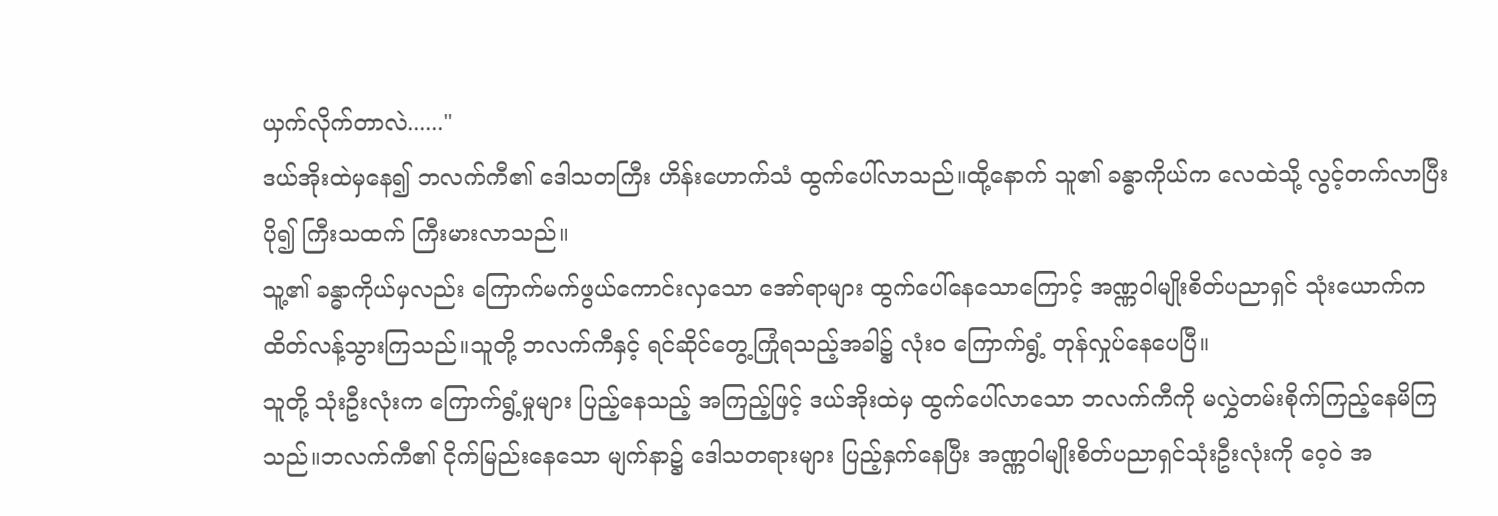ယှက်လိုက်တာလဲ......"
ဒယ်အိုးထဲမှနေ၍ ဘလက်ကီ၏ ဒေါသတကြီး ဟိန်းဟောက်သံ ထွက်ပေါ်လာသည်။ထို့နောက် သူ၏ ခန္ဓာကိုယ်က လေထဲသို့ လွင့်တက်လာပြီး ပို၍ ကြီးသထက် ကြီးမားလာသည်။
သူ့၏ ခန္ဓာကိုယ်မှလည်း ကြောက်မက်ဖွယ်ကောင်းလှသော အော်ရာများ ထွက်ပေါ်နေသောကြောင့် အဏ္ဏဝါမျိုးစိတ်ပညာရှင် သုံးယောက်က ထိတ်လန့်သွားကြသည်။သူတို့ ဘလက်ကီနှင့် ရင်ဆိုင်တွေ့ကြုံရသည့်အခါ၌ လုံးဝ ကြောက်ရွံ့ တုန်လှုပ်နေပေပြီ။
သူတို့ သုံးဦးလုံးက ကြောက်ရွံ့မှုများ ပြည့်နေသည့် အကြည့်ဖြင့် ဒယ်အိုးထဲမှ ထွက်ပေါ်လာသော ဘလက်ကီကို မလွှဲတမ်းစိုက်ကြည့်နေမိကြသည်။ဘလက်ကီ၏ ငိုက်မြည်းနေသော မျက်နာ၌ ဒေါသတရားများ ပြည့်နှက်နေပြီး အဏ္ဏဝါမျိုးစိတ်ပညာရှင်သုံးဦးလုံးကို ဝေ့ဝဲ အ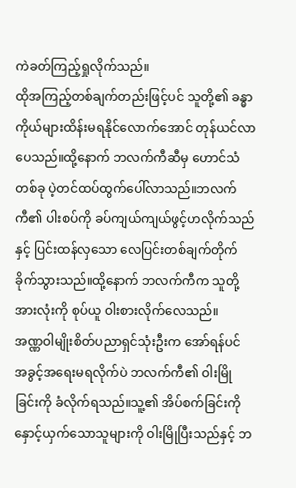ကဲခတ်ကြည့်ရှုလိုက်သည်။
ထိုအကြည့်တစ်ချက်တည်းဖြင့်ပင် သူတို့၏ ခန္ဓာကိုယ်များထိန်းမရနိုင်လောက်အောင် တုန်ယင်လာပေသည်။ထို့နောက် ဘလက်ကီဆီမှ ဟောင်သံတစ်ခု ပဲ့တင်ထပ်ထွက်ပေါ်လာသည်။ဘလက်ကီ၏ ပါးစပ်ကို ခပ်ကျယ်ကျယ်ဖွင့်ဟလိုက်သည်နှင့် ပြင်းထန်လှသော လေပြင်းတစ်ချက်တိုက်ခိုက်သွားသည်။ထို့နောက် ဘလက်ကီက သူတို့အားလုံးကို စုပ်ယူ ဝါးစားလိုက်လေသည်။
အဏ္ဏဝါမျိုးစိတ်ပညာရှင်သုံးဦးက အော်ရန်ပင် အခွင့်အရေးမရလိုက်ပဲ ဘလက်ကီ၏ ဝါးမြိုခြင်းကို ခံလိုက်ရသည်။သူ့၏ အိပ်စက်ခြင်းကို နှောင့်ယှက်သောသူများကို ဝါးမြိုပြီးသည်နှင့် ဘ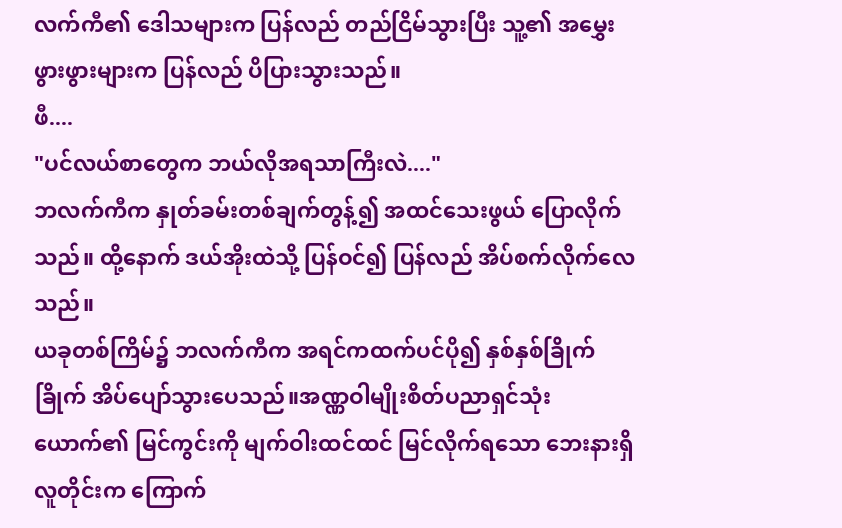လက်ကီ၏ ဒေါသများက ပြန်လည် တည်ငြိမ်သွားပြီး သူ့၏ အမွှေးဖွားဖွားများက ပြန်လည် ပိပြားသွားသည်။
ဖီ....
"ပင်လယ်စာတွေက ဘယ်လိုအရသာကြီးလဲ...."
ဘလက်ကီက နှုတ်ခမ်းတစ်ချက်တွန့်၍ အထင်သေးဖွယ် ပြောလိုက်သည်။ ထို့နောက် ဒယ်အိုးထဲသို့ ပြန်ဝင်၍ ပြန်လည် အိပ်စက်လိုက်လေသည်။
ယခုတစ်ကြိမ်၌ ဘလက်ကီက အရင်ကထက်ပင်ပို၍ နှစ်နှစ်ခြိုက်ခြိုက် အိပ်ပျော်သွားပေသည်။အဏ္ဏဝါမျိုးစိတ်ပညာရှင်သုံးယောက်၏ မြင်ကွင်းကို မျက်ဝါးထင်ထင် မြင်လိုက်ရသော ဘေးနားရှိလူတိုင်းက ကြောက်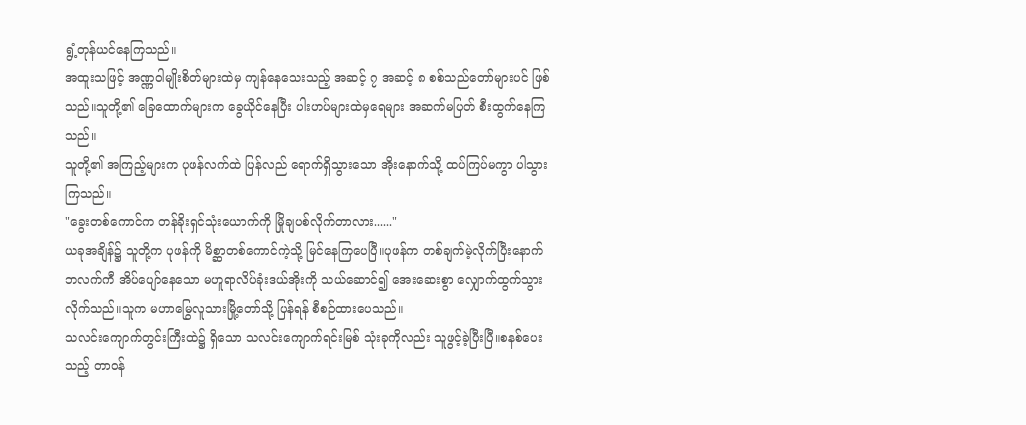ရွံ့တုန်ယင်နေကြသည်။
အထူးသဖြင့် အဏ္ဏဝါမျိုးစိတ်များထဲမှ ကျန်နေသေးသည့် အဆင့် ၇ အဆင့် ၈ စစ်သည်တော်များပင် ဖြစ်သည်။သူတို့၏ ခြေထောက်များက ခွေယိုင်နေပြီး ပါးဟပ်များထဲမှရေများ အဆက်မပြတ် စီးထွက်နေကြသည်။
သူတို့၏ အကြည့်များက ပုဖန်လက်ထဲ ပြန်လည် ရောက်ရှိသွားသော အိုးနောက်သို့ ထပ်ကြပ်မကွာ ပါသွားကြသည်။
"ခွေးတစ်ကောင်က တန်ခိုးရှင်သုံးယောက်ကို မြိုချပစ်လိုက်တာလား......"
ယခုအချိန်၌ သူတို့က ပုဖန်ကို မိစ္ဆာတစ်ကောင်ကဲ့သို့ မြင်နေကြပေပြီ။ပုဖန်က တစ်ချက်မဲ့လိုက်ပြီးနောက် ဘလက်ကီ အိပ်ပျော်နေသော မဟူရာလိပ်ခုံးဒယ်အိုးကို သယ်ဆောင်၍ အေးဆေးစွာ လျှောက်ထွက်သွားလိုက်သည်။သူက မဟာမြွေလူသားမြို့တော်သို့ ပြန်ရန် စီစဉ်ထားပေသည်။
သလင်းကျောက်တွင်းကြီးထဲ၌ ရှိသော သလင်းကျောက်ရင်းမြစ် သုံးခုကိုလည်း သူဖွင့်ခဲ့ပြီးပြီ။စနစ်ပေးသည့် တာဝန်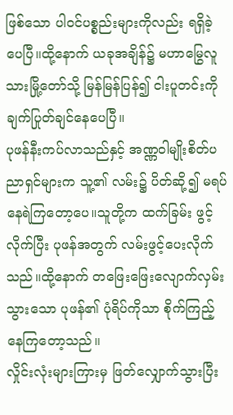ဖြစ်သော ပါဝင်ပစ္စည်းများကိုလည်း ရရှိခဲ့ပေပြီ။ထို့နောက် ယခုအချိန်၌ မဟာမြွေလူသားမြို့တော်သို့ မြန်မြန်ပြန်၍ ငါးပူတင်းကို ချက်ပြုတ်ချင်နေပေပြီ။
ပုဖန်နီးကပ်လာသည်နှင့် အဏ္ဏဝါမျိုးစိတ်ပညာရှင်များက သူ့၏ လမ်း၌ ပိတ်ဆို့၍ မရပ်နေရဲကြတော့ပေ။သူတို့က ထက်ခြမ်း ဖွင့်လိုက်ပြီး ပုဖန်အတွက် လမ်းဖွင့်ပေးလိုက်သည်။ထို့နောက် တဖြေးဖြေးလျောက်လှမ်းသွားသော ပုဖန်၏ ပုံရိပ်ကိုသာ စိုက်ကြည့်နေကြတော့သည်။
လှိုင်းလုံးများကြားမှ ဖြတ်လျှောက်သွားပြီး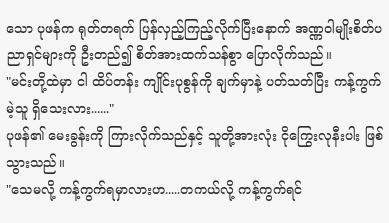သော ပုဖန်က ရုတ်တရက် ပြန်လှည့်ကြည့်လိုက်ပြီးနောက် အဏ္ဏဝါမျိုးစိတ်ပညာရှင်များကို ဦးတည်၍ စိတ်အားထက်သန်စွာ ပြောလိုက်သည်။
"မင်းတို့ထဲမှာ ငါ ထိပ်တန်း ကျိုင်းပုစွန်ကို ချက်မှာနဲ့ ပတ်သတ်ပြီး ကန့်ကွက်မဲ့သူ ရှိသေးလား......"
ပုဖန်၏ မေးခွန်းကို ကြားလိုက်သည်နှင့် သူတို့အားလုံး ငိုကြွေးလုနီးပါး ဖြစ်သွားသည်။
"သေမလို့ ကန့်ကွက်ရမှာလားဟ.....တကယ်လို့ ကန့်ကွက်ရင်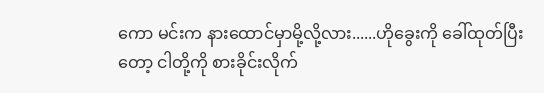ကော မင်းက နားထောင်မှာမို့လို့လား......ဟိုခွေးကို ခေါ်ထုတ်ပြီးတော့ ငါတို့ကို စားခိုင်းလိုက်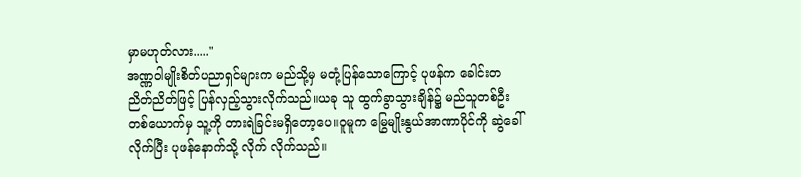မှာမဟုတ်လား....."
အဏ္ဏဝါမျိုးစိတ်ပညာရှင်များက မည်သို့မှ မတုံ့ပြန်သောကြောင့် ပုဖန်က ခေါင်းတညိတ်ညိတ်ဖြင့် ပြန်လှည့်သွားလိုက်သည်။ယခု သူ ထွက်ခွာသွားချိန်၌ မည်သူတစ်ဦးတစ်ယောက်မှ သူ့ကို တားရဲခြင်းမရှိတော့ပေ။ဝူမူက မြွေမျိုးနွယ်အာဏာပိုင်ကို ဆွဲခေါ်လိုက်ပြီး ပုဖန်နောက်သို့ လိုက် လိုက်သည်။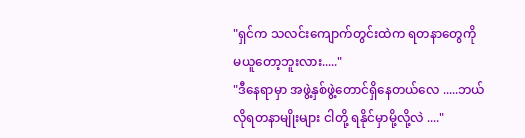"ရှင်က သလင်းကျောက်တွင်းထဲက ရတနာတွေကို မယူတော့ဘူးလား....."
"ဒီနေရာမှာ အဖွဲ့နှစ်ဖွဲ့တောင်ရှိနေတယ်လေ .....ဘယ်လိုရတနာမျိုးများ ငါတို့ ရနိုင်မှာမို့လို့လဲ ...."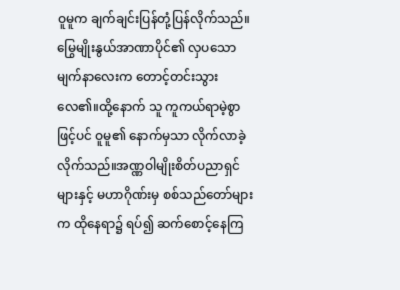ဝူမူက ချက်ချင်းပြန်တုံ့ပြန်လိုက်သည်။မြွေမျိုးနွယ်အာဏာပိုင်၏ လှပသော မျက်နာလေးက တောင့်တင်းသွားလေ၏။ထို့နောက် သူ ကူကယ်ရာမဲ့စွာဖြင့်ပင် ဝူမူ၏ နောက်မှသာ လိုက်လာခဲ့လိုက်သည်။အဏ္ဏဝါမျိုးစိတ်ပညာရှင်များနှင့် မဟာဂိုဏ်းမှ စစ်သည်တော်များက ထိုနေရာ၌ ရပ်၍ ဆက်စောင့်နေကြ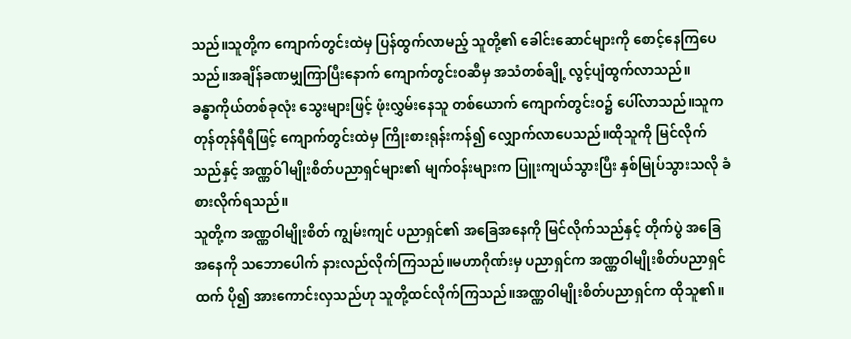သည်။သူတို့က ကျောက်တွင်းထဲမှ ပြန်ထွက်လာမည့် သူတို့၏ ခေါင်းဆောင်များကို စောင့်နေကြပေသည်။အချိန်ခဏမျှကြာပြီးနောက် ကျောက်တွင်းဝဆီမှ အသံတစ်ချို့ လွင့်ပျံထွက်လာသည်။
ခန္ဓာကိုယ်တစ်ခုလုံး သွေးများဖြင့် ဖုံးလွှမ်းနေသူ တစ်ယောက် ကျောက်တွင်းဝ၌ ပေါ်လာသည်။သူက တုန်တုန်ရီရီဖြင့် ကျောက်တွင်းထဲမှ ကြိုးစားရုန်းကန်၍ လျှောက်လာပေသည်။ထိုသူကို မြင်လိုက်သည်နှင့် အဏ္ဏဝ်ါမျိုးစိတ်ပညာရှင်များ၏ မျက်ဝန်းများက ပြူးကျယ်သွားပြီး နှစ်မြုပ်သွားသလို ခံစားလိုက်ရသည်။
သူတို့က အဏ္ဏဝါမျိုးစိတ် ကျွမ်းကျင် ပညာရှင်၏ အခြေအနေကို မြင်လိုက်သည်နှင့် တိုက်ပွဲ အခြေအနေကို သဘောပေါက် နားလည်လိုက်ကြသည်။မဟာဂိုဏ်းမှ ပညာရှင်က အဏ္ဏဝါမျိုးစိတ်ပညာရှင်ထက် ပို၍ အားကောင်းလှသည်ဟု သူတို့ထင်လိုက်ကြသည်။အဏ္ဏဝါမျိုးစိတ်ပညာရှင်က ထိုသူ၏။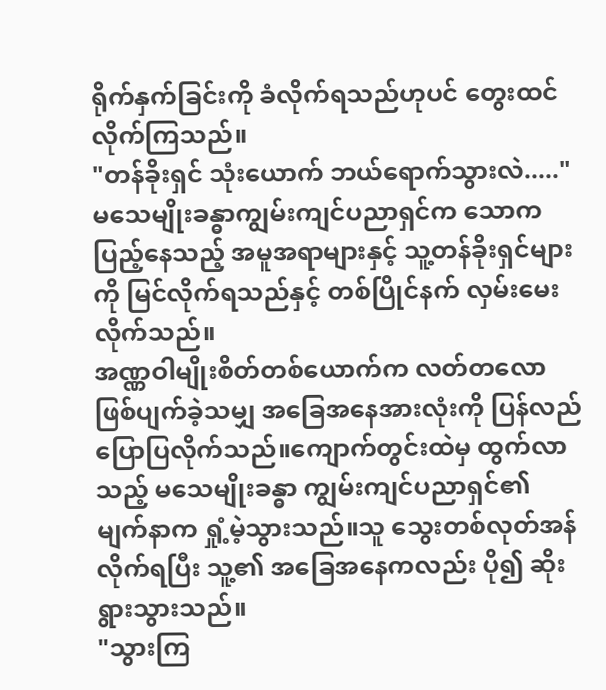ရိုက်နှက်ခြင်းကို ခံလိုက်ရသည်ဟုပင် တွေးထင်လိုက်ကြသည်။
"တန်ခိုးရှင် သုံးယောက် ဘယ်ရောက်သွားလဲ....."
မသေမျိုးခန္ဓာကျွမ်းကျင်ပညာရှင်က သောကပြည့်နေသည့် အမူအရာများနှင့် သူ့တန်ခိုးရှင်များကို မြင်လိုက်ရသည်နှင့် တစ်ပြိုင်နက် လှမ်းမေးလိုက်သည်။
အဏ္ဏဝါမျိုးစိတ်တစ်ယောက်က လတ်တလော ဖြစ်ပျက်ခဲ့သမျှ အခြေအနေအားလုံးကို ပြန်လည်ပြောပြလိုက်သည်။ကျောက်တွင်းထဲမှ ထွက်လာသည့် မသေမျိုးခန္ဓာ ကျွမ်းကျင်ပညာရှင်၏ မျက်နာက ရှုံ့မဲ့သွားသည်။သူ သွေးတစ်လုတ်အန်လိုက်ရပြီး သူ့၏ အခြေအနေကလည်း ပို၍ ဆိုးရွားသွားသည်။
"သွားကြ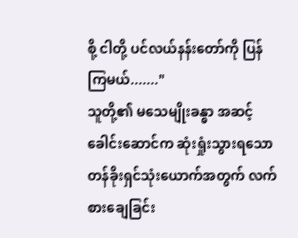စို့ ငါတို့ ပင်လယ်နန်းတော်ကို ပြန်ကြမယ်......."
သူတို့၏ မသေမျိုးခန္ဓာ အဆင့် ခေါင်းဆောင်က ဆုံးရှုံးသွားရသောတန်ခိုးရှင်သုံးယောက်အတွက် လက်စားချေခြင်း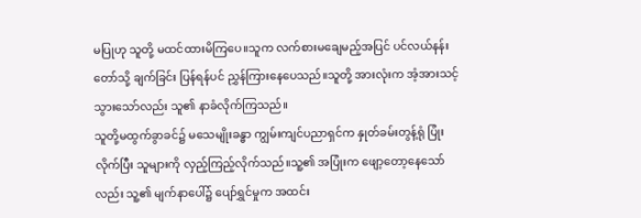မပြုဟု သူတို့ မထင်ထားမိကြပေ။သူက လက်စားမချေမည့်အပြင် ပင်လယ်နန်းတော်သို့ ချက်ခြင်း ပြန်ရန်ပင် ညွှန်ကြားနေပေသည်။သူတို့ အားလုံးက အံ့အားသင့်သွားသော်လည်း သူ၏ နာခံလိုက်ကြသည်။
သူတို့မထွက်ခွာခင်၌ မသေမျိုးခန္ဓာ ကျွမ်းကျင်ပညာရှင်က နှုတ်ခမ်းတွန့်ရုံ ပြုံးလိုက်ပြီး သူများကို လှည့်ကြည့်လိုက်သည်။သူ့၏ အပြုံးက ဖျော့တော့နေသော်လည်း သူ့၏ မျက်နာပေါ်၌ ပျော်ရွှင်မှုက အထင်း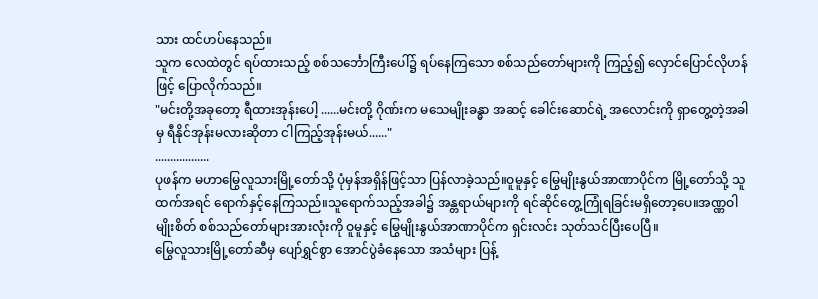သား ထင်ဟပ်နေသည်။
သူက လေထဲတွင် ရပ်ထားသည့် စစ်သင်္ဘောကြီးပေါ်၌ ရပ်နေကြသော စစ်သည်တော်များကို ကြည့်၍ လှောင်ပြောင်လိုဟန်ဖြင့် ပြောလိုက်သည်။
"မင်းတို့အခုတော့ ရီထားအုန်းပေါ့ ......မင်းတို့ ဂိုဏ်းက မသေမျိုးခန္ဓာ အဆင့် ခေါင်းဆောင်ရဲ့ အလောင်းကို ရှာတွေ့တဲ့အခါမှ ရီနိုင်အုန်းမလားဆိုတာ ငါကြည့်အုန်းမယ်......"
..................
ပုဖန်က မဟာမြွေလူသားမြို့တော်သို့ ပုံမှန်အရှိန်ဖြင့်သာ ပြန်လာခဲ့သည်။ဝူမူနှင့် မြွေမျိုးနွယ်အာဏာပိုင်က မြို့တော်သို့ သူထက်အရင် ရောက်နှင့်နေကြသည်။သူရောက်သည့်အခါ၌ အန္တရာယ်များကို ရင်ဆိုင်တွေ့ကြုံရခြင်းမရှိတော့ပေ။အဏ္ဏဝါမျိုးစိတ် စစ်သည်တော်များအားလုံးကို ဝူမူနှင့် မြွေမျိုးနွယ်အာဏာပိုင်က ရှင်းလင်း သုတ်သင်ပြီးပေပြီ။
မြွေလူသားမြို့တော်ဆီမှ ပျော်ရွှင်စွာ အောင်ပွဲခံနေသော အသံများ ပြန့်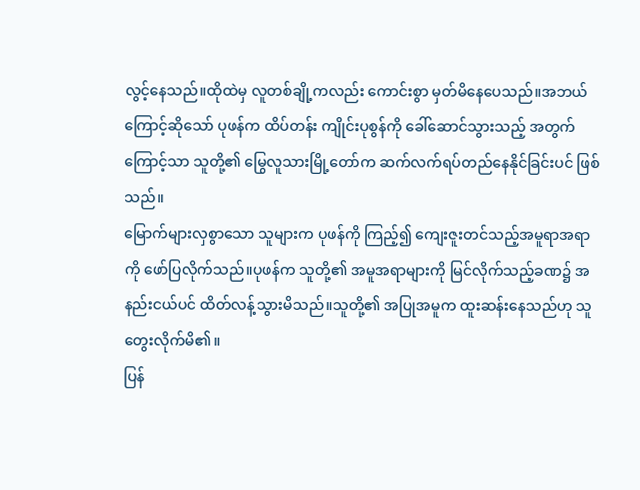လွင့်နေသည်။ထိုထဲမှ လူတစ်ချို့ကလည်း ကောင်းစွာ မှတ်မိနေပေသည်။အဘယ်ကြောင့်ဆိုသော် ပုဖန်က ထိပ်တန်း ကျိုင်းပုစွန်ကို ခေါ်ဆောင်သွားသည့် အတွက်ကြောင့်သာ သူတို့၏ မြွေလူသားမြို့တော်က ဆက်လက်ရပ်တည်နေနိုင်ခြင်းပင် ဖြစ်သည်။
မြောက်များလှစွာသော သူများက ပုဖန်ကို ကြည့်၍ ကျေးဇူးတင်သည့်အမူရာအရာကို ဖော်ပြလိုက်သည်။ပုဖန်က သူတို့၏ အမူအရာများကို မြင်လိုက်သည့်ခဏ၌ အနည်းငယ်ပင် ထိတ်လန့်သွားမိသည်။သူတို့၏ အပြုအမူက ထူးဆန်းနေသည်ဟု သူတွေးလိုက်မိ၏။
ပြန်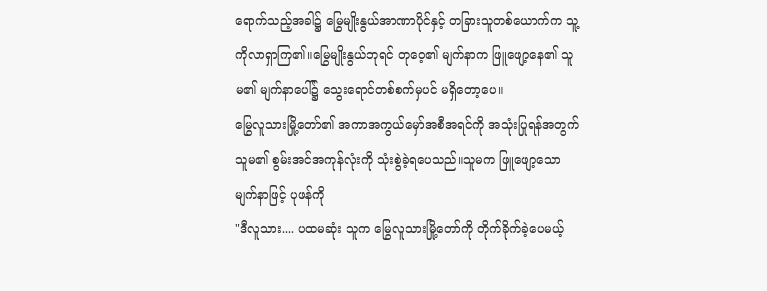ရောက်သည့်အခါ၌ မြွေမျိုးနွယ်အာဏာပိုင်နှင့် တခြားသူတစ်ယောက်က သူ့ကိုလာရှာကြ၏။မြွေမျိုးနွယ်ဘုရင် တုဝေ့၏ မျက်နာက ဖြူဖျော့နေ၏ သူမ၏ မျက်နာပေါ်၌ သွေးရောင်တစ်စက်မှပင် မရှိတော့ပေ။
မြွေလူသားမြို့တော်၏ အကာအကွယ်မှော်အစီအရင်ကို အသုံးပြုရန်အတွက် သူမ၏ စွမ်းအင်အကုန်လုံးကို သုံးစွဲခဲ့ရပေသည်။သူမက ဖြူဖျော့သော မျက်နာဖြင့် ပုဖန်ကို
"ဒီလူသား.... ပထမဆုံး သူက မြွေလူသားမြို့တော်ကို တိုက်ခိုက်ခဲ့ပေမယ့်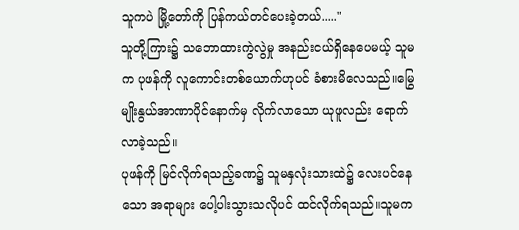သူကပဲ မြို့တော်ကို ပြန်ကယ်တင်ပေးခဲ့တယ်....."
သူတို့ကြား၌ သဘောထားကွဲလွဲမှု အနည်းငယ်ရှိနေပေမယ့် သူမက ပုဖန်ကို လူကောင်းတစ်ယောက်ဟုပင် ခံစားမိလေသည်။မြွေမျိုးနွယ်အာဏာပိုင်နောက်မှ လိုက်လာသော ယုဖူလည်း ရောက်လာခဲ့သည်။
ပုဖန်ကို မြင်လိုက်ရသည့်ခဏ၌ သူမနှလုံးသားထဲ၌ လေးပင်နေသော အရာများ ပေါ့ပါးသွားသလိုပင် ထင်လိုက်ရသည်။သူမက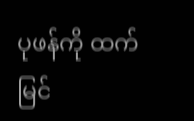ပုဖန်ကို ထက်မြင်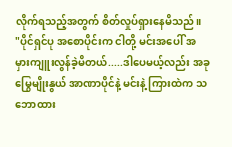လိုက်ရသည့်အတွက် စိတ်လှုပ်ရှားနေမိသည်။
"ပိုင်ရှင်ပု အစောပိုင်းက ငါတို့ မင်းအပေါ် အမှားကျူးလွန်ခဲ့မိတယ်.....ဒါပေမယ့်လည်း အခု မြွေမျိုးနွယ် အာဏာပိုင်နဲ့ မင်းနဲ့ ကြားထဲက သဘောထား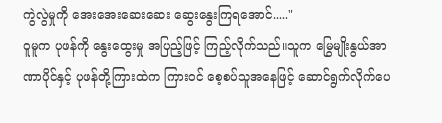ကွဲလွဲမှုကို အေးအေးဆေးဆေး ဆွေးနွေးကြရအောင်....."
ဝူမူက ပုဖန်ကို နွေးထွေးမှု အပြည့်ဖြင့် ကြည့်လိုက်သည်။သူက မြွေမျိုးနွယ်အာဏာပိုင်နှင့် ပုဖန်တို့ကြားထဲက ကြားဝင် စေ့စပ်သူအနေဖြင့် ဆောင်ရွက်လိုက်ပေ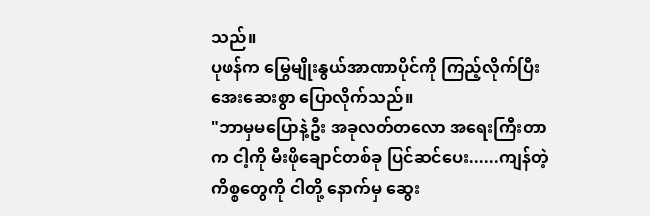သည်။
ပုဖန်က မြွေမျိုးနွယ်အာဏာပိုင်ကို ကြည့်လိုက်ပြီး အေးဆေးစွာ ပြောလိုက်သည်။
"ဘာမှမပြောနဲ့ဦး အခုလတ်တလော အရေးကြီးတာက ငါ့ကို မီးဖိုချောင်တစ်ခု ပြင်ဆင်ပေး......ကျန်တဲ့ ကိစ္စတွေကို ငါတို့ နောက်မှ ဆွေး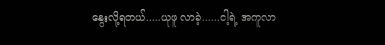နွေးလို့ရတယ်.....ယုဖူ လာခဲ့......ငါ့ရဲ့ အကူလာ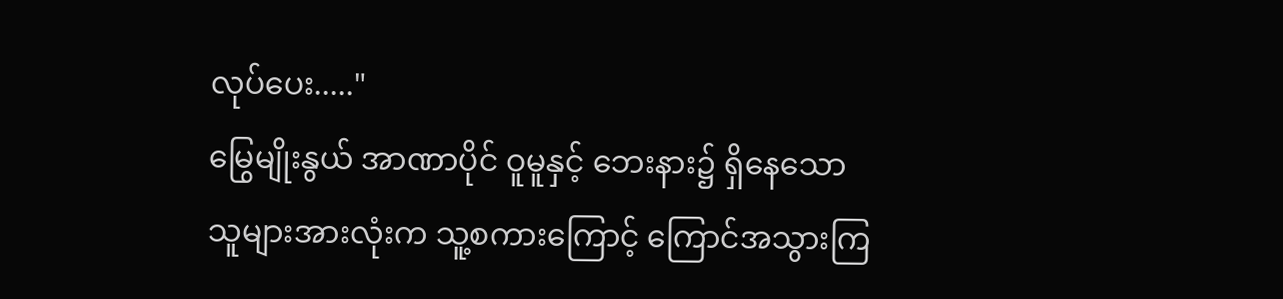လုပ်ပေး....."
မြွေမျိုးနွယ် အာဏာပိုင် ဝူမူနှင့် ဘေးနား၌ ရှိနေသော သူများအားလုံးက သူ့စကားကြောင့် ကြောင်အသွားကြ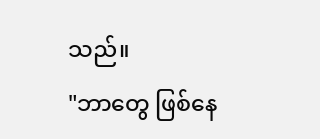သည်။
"ဘာတွေ ဖြစ်နေ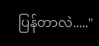ပြန်တာလဲ....."